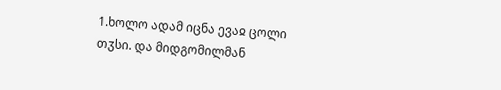1.ხოლო ადამ იცნა ევაჲ ცოლი თჳსი. და მიდგომილმან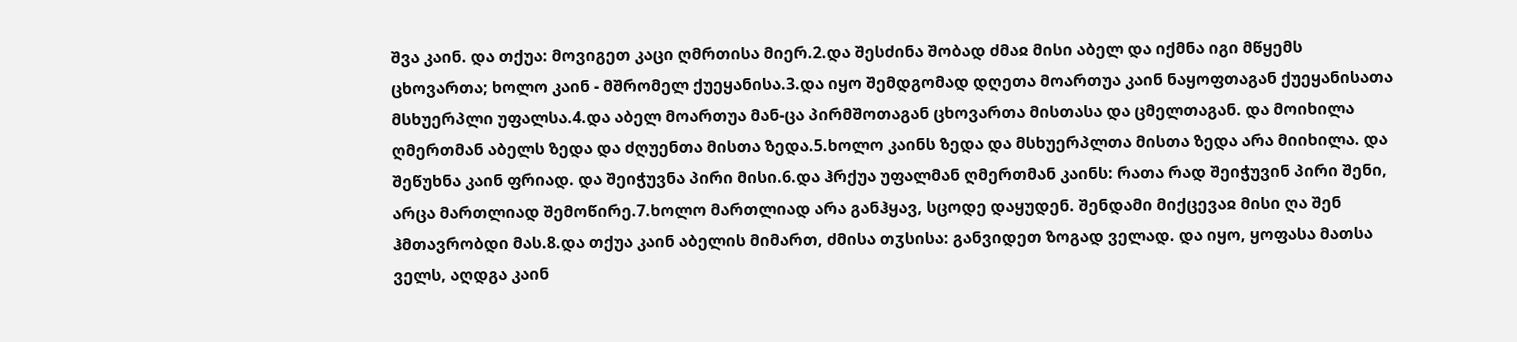შვა კაინ. და თქუა: მოვიგეთ კაცი ღმრთისა მიერ.2.და შესძინა შობად ძმაჲ მისი აბელ და იქმნა იგი მწყემს ცხოვართა; ხოლო კაინ - მშრომელ ქუეყანისა.3.და იყო შემდგომად დღეთა მოართუა კაინ ნაყოფთაგან ქუეყანისათა მსხუერპლი უფალსა.4.და აბელ მოართუა მან-ცა პირმშოთაგან ცხოვართა მისთასა და ცმელთაგან. და მოიხილა ღმერთმან აბელს ზედა და ძღუენთა მისთა ზედა.5.ხოლო კაინს ზედა და მსხუერპლთა მისთა ზედა არა მიიხილა. და შეწუხნა კაინ ფრიად. და შეიჭუვნა პირი მისი.6.და ჰრქუა უფალმან ღმერთმან კაინს: რათა რად შეიჭუვინ პირი შენი, არცა მართლიად შემოწირე.7.ხოლო მართლიად არა განჰყავ, სცოდე დაყუდენ. შენდამი მიქცევაჲ მისი ღა შენ ჰმთავრობდი მას.8.და თქუა კაინ აბელის მიმართ, ძმისა თჳსისა: განვიდეთ ზოგად ველად. და იყო, ყოფასა მათსა ველს, აღდგა კაინ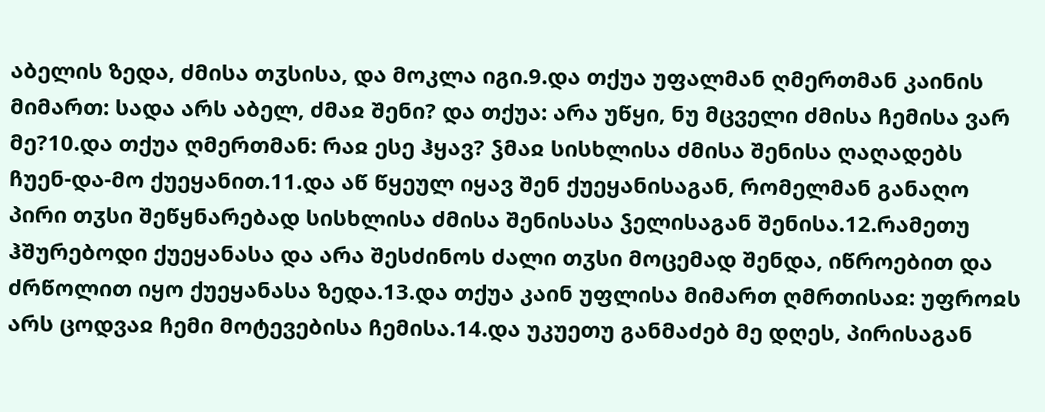აბელის ზედა, ძმისა თჳსისა, და მოკლა იგი.9.და თქუა უფალმან ღმერთმან კაინის მიმართ: სადა არს აბელ, ძმაჲ შენი? და თქუა: არა უწყი, ნუ მცველი ძმისა ჩემისა ვარ მე?10.და თქუა ღმერთმან: რაჲ ესე ჰყავ? ჴმაჲ სისხლისა ძმისა შენისა ღაღადებს ჩუენ-და-მო ქუეყანით.11.და აწ წყეულ იყავ შენ ქუეყანისაგან, რომელმან განაღო პირი თჳსი შეწყნარებად სისხლისა ძმისა შენისასა ჴელისაგან შენისა.12.რამეთუ ჰშურებოდი ქუეყანასა და არა შესძინოს ძალი თჳსი მოცემად შენდა, იწროებით და ძრწოლით იყო ქუეყანასა ზედა.13.და თქუა კაინ უფლისა მიმართ ღმრთისაჲ: უფროჲს არს ცოდვაჲ ჩემი მოტევებისა ჩემისა.14.და უკუეთუ განმაძებ მე დღეს, პირისაგან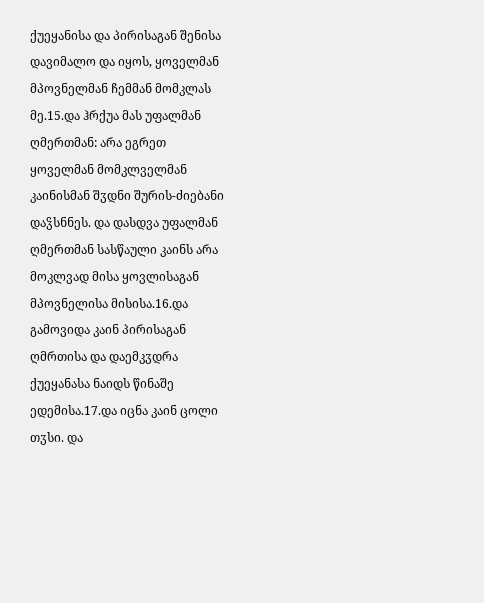ქუეყანისა და პირისაგან შენისა დავიმალო და იყოს, ყოველმან მპოვნელმან ჩემმან მომკლას მე.15.და ჰრქუა მას უფალმან ღმერთმან: არა ეგრეთ ყოველმან მომკლველმან კაინისმან შჳდნი შურის-ძიებანი დაჴსნნეს. და დასდვა უფალმან ღმერთმან სასწაული კაინს არა მოკლვად მისა ყოვლისაგან მპოვნელისა მისისა.16.და გამოვიდა კაინ პირისაგან ღმრთისა და დაემკჳდრა ქუეყანასა ნაიდს წინაშე ედემისა.17.და იცნა კაინ ცოლი თჳსი. და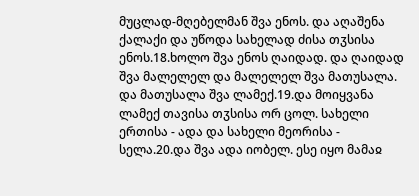მუცლად-მღებელმან შვა ენოს. და აღაშენა ქალაქი და უწოდა სახელად ძისა თჳსისა ენოს.18.ხოლო შვა ენოს ღაიდად. და ღაიდად შვა მალელელ და მალელელ შვა მათუსალა. და მათუსალა შვა ლამექ.19.და მოიყვანა ლამექ თავისა თჳსისა ორ ცოლ. სახელი ერთისა - ადა და სახელი მეორისა - სელა.20.და შვა ადა იობელ. ესე იყო მამაჲ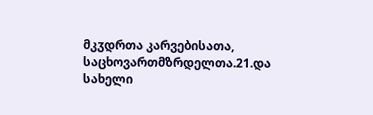მკჳდრთა კარვებისათა, საცხოვართმზრდელთა.21.და სახელი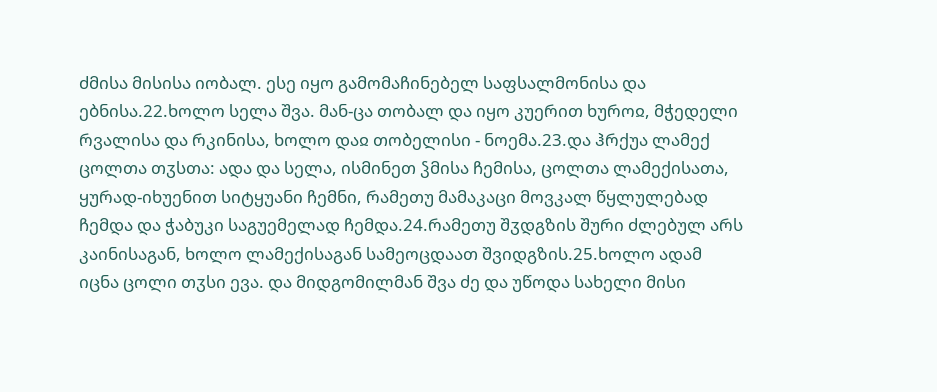ძმისა მისისა იობალ. ესე იყო გამომაჩინებელ საფსალმონისა და ებნისა.22.ხოლო სელა შვა. მან-ცა თობალ და იყო კუერით ხუროჲ, მჭედელი რვალისა და რკინისა, ხოლო დაჲ თობელისი - ნოემა.23.და ჰრქუა ლამექ ცოლთა თჳსთა: ადა და სელა, ისმინეთ ჴმისა ჩემისა, ცოლთა ლამექისათა, ყურად-იხუენით სიტყუანი ჩემნი, რამეთუ მამაკაცი მოვკალ წყლულებად ჩემდა და ჭაბუკი საგუემელად ჩემდა.24.რამეთუ შჳდგზის შური ძლებულ არს კაინისაგან, ხოლო ლამექისაგან სამეოცდაათ შვიდგზის.25.ხოლო ადამ იცნა ცოლი თჳსი ევა. და მიდგომილმან შვა ძე და უწოდა სახელი მისი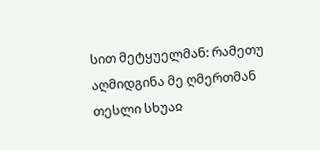სით მეტყუელმან: რამეთუ აღმიდგინა მე ღმერთმან თესლი სხუაჲ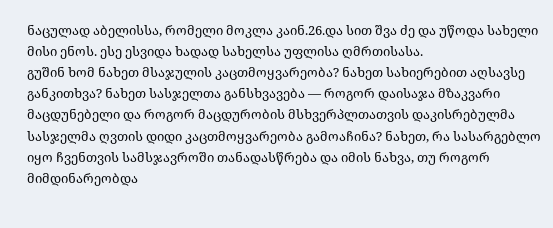ნაცულად აბელისსა, რომელი მოკლა კაინ.26.და სით შვა ძე და უწოდა სახელი მისი ენოს. ესე ესვიდა ხადად სახელსა უფლისა ღმრთისასა.
გუშინ ხომ ნახეთ მსაჯულის კაცთმოყვარეობა? ნახეთ სახიერებით აღსავსე განკითხვა? ნახეთ სასჯელთა განსხვავება — როგორ დაისაჯა მზაკვარი მაცდუნებელი და როგორ მაცდურობის მსხვერპლთათვის დაკისრებულმა სასჯელმა ღვთის დიდი კაცთმოყვარეობა გამოაჩინა? ნახეთ, რა სასარგებლო იყო ჩვენთვის სამსჯავროში თანადასწრება და იმის ნახვა, თუ როგორ მიმდინარეობდა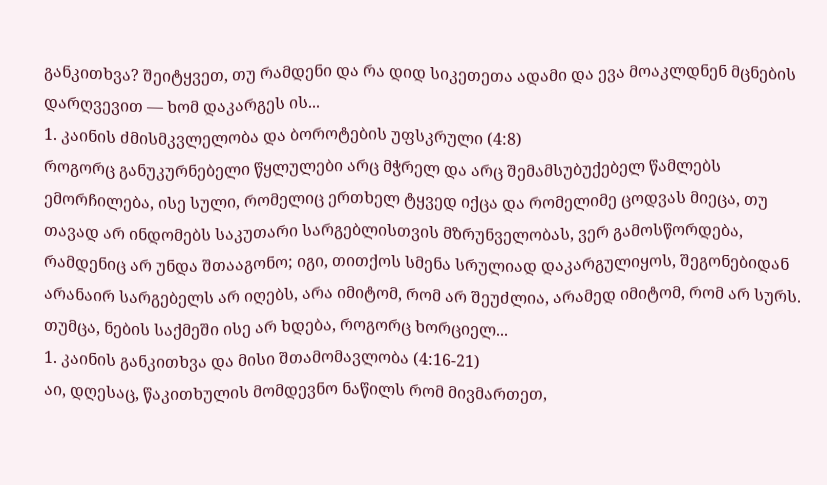განკითხვა? შეიტყვეთ, თუ რამდენი და რა დიდ სიკეთეთა ადამი და ევა მოაკლდნენ მცნების დარღვევით — ხომ დაკარგეს ის...
1. კაინის ძმისმკვლელობა და ბოროტების უფსკრული (4:8)
როგორც განუკურნებელი წყლულები არც მჭრელ და არც შემამსუბუქებელ წამლებს ემორჩილება, ისე სული, რომელიც ერთხელ ტყვედ იქცა და რომელიმე ცოდვას მიეცა, თუ თავად არ ინდომებს საკუთარი სარგებლისთვის მზრუნველობას, ვერ გამოსწორდება, რამდენიც არ უნდა შთააგონო; იგი, თითქოს სმენა სრულიად დაკარგულიყოს, შეგონებიდან არანაირ სარგებელს არ იღებს, არა იმიტომ, რომ არ შეუძლია, არამედ იმიტომ, რომ არ სურს. თუმცა, ნების საქმეში ისე არ ხდება, როგორც ხორციელ...
1. კაინის განკითხვა და მისი შთამომავლობა (4:16-21)
აი, დღესაც, წაკითხულის მომდევნო ნაწილს რომ მივმართეთ,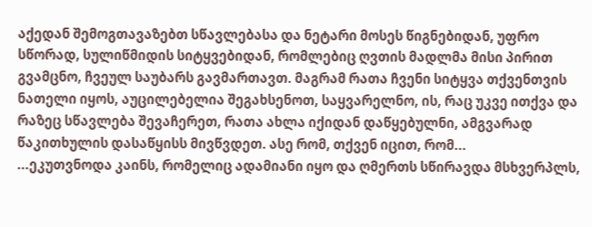აქედან შემოგთავაზებთ სწავლებასა და ნეტარი მოსეს წიგნებიდან, უფრო სწორად, სულიწმიდის სიტყვებიდან, რომლებიც ღვთის მადლმა მისი პირით გვამცნო, ჩვეულ საუბარს გავმართავთ. მაგრამ რათა ჩვენი სიტყვა თქვენთვის ნათელი იყოს, აუცილებელია შეგახსენოთ, საყვარელნო, ის, რაც უკვე ითქვა და რაზეც სწავლება შევაჩერეთ, რათა ახლა იქიდან დაწყებულნი, ამგვარად წაკითხულის დასაწყისს მივწვდეთ. ასე რომ, თქვენ იცით, რომ...
...ეკუთვნოდა კაინს, რომელიც ადამიანი იყო და ღმერთს სწირავდა მსხვერპლს,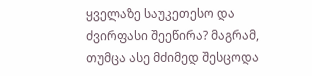ყველაზე საუკეთესო და ძვირფასი შეეწირა? მაგრამ, თუმცა ასე მძიმედ შესცოდა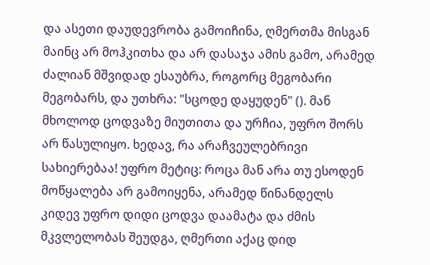და ასეთი დაუდევრობა გამოიჩინა, ღმერთმა მისგან მაინც არ მოჰკითხა და არ დასაჯა ამის გამო, არამედ ძალიან მშვიდად ესაუბრა, როგორც მეგობარი მეგობარს, და უთხრა: "სცოდე დაყუდენ" (). მან მხოლოდ ცოდვაზე მიუთითა და ურჩია, უფრო შორს არ წასულიყო. ხედავ, რა არაჩვეულებრივი სახიერებაა! უფრო მეტიც: როცა მან არა თუ ესოდენ მოწყალება არ გამოიყენა, არამედ წინანდელს კიდევ უფრო დიდი ცოდვა დაამატა და ძმის მკვლელობას შეუდგა, ღმერთი აქაც დიდ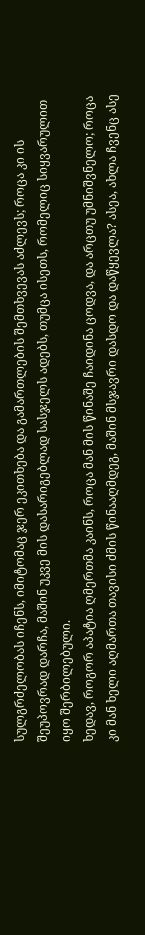სულგრძელობას იჩენს, იმიტომაც ჯერ ეკითხება და გამართლების შემთხვევას აძლევს; როცა კი ის შეუპოვრად დარჩა, მაშინ უკვე მის დასარიგებლად სასჯელს ადებს, თუმცა ისეთს, რომელიც სიყვარულით იყო შერბილებული.
ხედავ, როგორ აპატია ღმერთმა კაინს, როცა მან მის წინაშე ჩაიდინა ცოდვა, და არცთუ უმნიშვნელო; როცა კი მან ხელი აღმართა თავისი ძმის წინააღმდეგ, მაშინ მსჯავრი დასდო და დაწყევლა? ასეა, ახლა ჩვენც ასე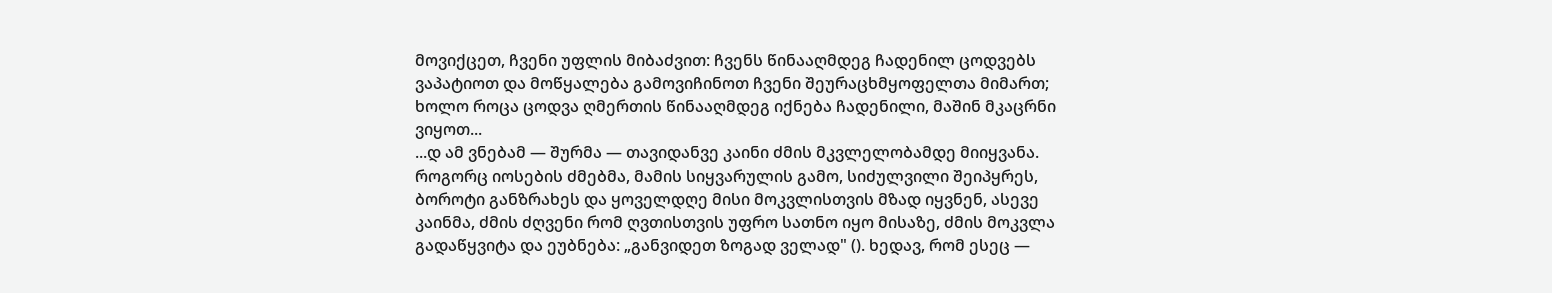მოვიქცეთ, ჩვენი უფლის მიბაძვით: ჩვენს წინააღმდეგ ჩადენილ ცოდვებს ვაპატიოთ და მოწყალება გამოვიჩინოთ ჩვენი შეურაცხმყოფელთა მიმართ; ხოლო როცა ცოდვა ღმერთის წინააღმდეგ იქნება ჩადენილი, მაშინ მკაცრნი ვიყოთ...
...დ ამ ვნებამ — შურმა — თავიდანვე კაინი ძმის მკვლელობამდე მიიყვანა. როგორც იოსების ძმებმა, მამის სიყვარულის გამო, სიძულვილი შეიპყრეს, ბოროტი განზრახეს და ყოველდღე მისი მოკვლისთვის მზად იყვნენ, ასევე კაინმა, ძმის ძღვენი რომ ღვთისთვის უფრო სათნო იყო მისაზე, ძმის მოკვლა გადაწყვიტა და ეუბნება: „განვიდეთ ზოგად ველად" (). ხედავ, რომ ესეც —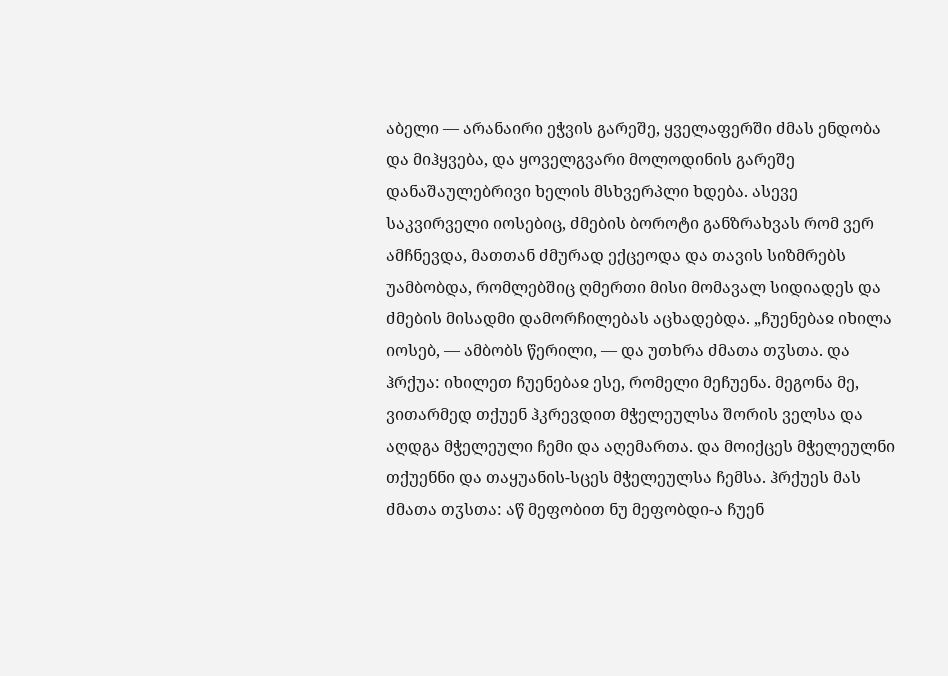აბელი — არანაირი ეჭვის გარეშე, ყველაფერში ძმას ენდობა და მიჰყვება, და ყოველგვარი მოლოდინის გარეშე დანაშაულებრივი ხელის მსხვერპლი ხდება. ასევე საკვირველი იოსებიც, ძმების ბოროტი განზრახვას რომ ვერ ამჩნევდა, მათთან ძმურად ექცეოდა და თავის სიზმრებს უამბობდა, რომლებშიც ღმერთი მისი მომავალ სიდიადეს და ძმების მისადმი დამორჩილებას აცხადებდა. „ჩუენებაჲ იხილა იოსებ, — ამბობს წერილი, — და უთხრა ძმათა თჳსთა. და ჰრქუა: იხილეთ ჩუენებაჲ ესე, რომელი მეჩუენა. მეგონა მე, ვითარმედ თქუენ ჰკრევდით მჭელეულსა შორის ველსა და აღდგა მჭელეული ჩემი და აღემართა. და მოიქცეს მჭელეულნი თქუენნი და თაყუანის-სცეს მჭელეულსა ჩემსა. ჰრქუეს მას ძმათა თჳსთა: აწ მეფობით ნუ მეფობდი-ა ჩუენ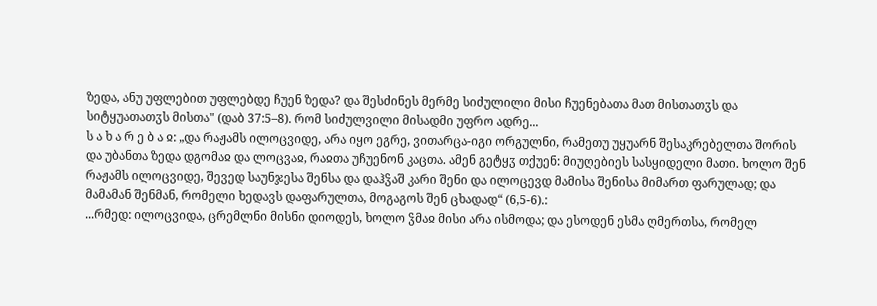ზედა, ანუ უფლებით უფლებდე ჩუენ ზედა? და შესძინეს მერმე სიძულილი მისი ჩუენებათა მათ მისთათჳს და სიტყუათათჳს მისთა" (დაბ 37:5–8). რომ სიძულვილი მისადმი უფრო ადრე...
ს ა ხ ა რ ე ბ ა ჲ: „და რაჟამს ილოცვიდე, არა იყო ეგრე, ვითარცა-იგი ორგულნი, რამეთუ უყუარნ შესაკრებელთა შორის და უბანთა ზედა დგომაჲ და ლოცვაჲ, რაჲთა უჩუენონ კაცთა. ამენ გეტყჳ თქუენ: მიუღებიეს სასყიდელი მათი. ხოლო შენ რაჟამს ილოცვიდე, შევედ საუნჯესა შენსა და დაჰჴაშ კარი შენი და ილოცევდ მამისა შენისა მიმართ ფარულად; და მამამან შენმან, რომელი ხედავს დაფარულთა, მოგაგოს შენ ცხადად“ (6,5-6).:
...რმედ: ილოცვიდა, ცრემლნი მისნი დიოდეს, ხოლო ჴმაჲ მისი არა ისმოდა; და ესოდენ ესმა ღმერთსა, რომელ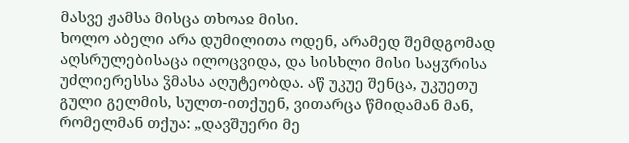მასვე ჟამსა მისცა თხოაჲ მისი.
ხოლო აბელი არა დუმილითა ოდენ, არამედ შემდგომად აღსრულებისაცა ილოცვიდა, და სისხლი მისი საყჳრისა უძლიერესსა ჴმასა აღუტეობდა. აწ უკუე შენცა, უკუეთუ გული გელმის, სულთ-ითქუენ, ვითარცა წმიდამან მან, რომელმან თქუა: „დავშუერი მე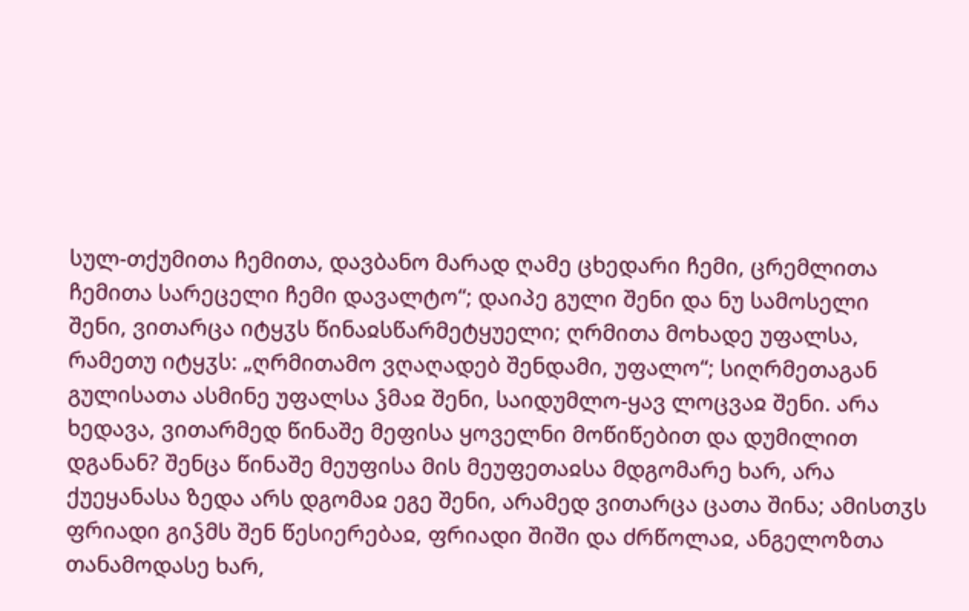სულ-თქუმითა ჩემითა, დავბანო მარად ღამე ცხედარი ჩემი, ცრემლითა ჩემითა სარეცელი ჩემი დავალტო“; დაიპე გული შენი და ნუ სამოსელი შენი, ვითარცა იტყჳს წინაჲსწარმეტყუელი; ღრმითა მოხადე უფალსა, რამეთუ იტყჳს: „ღრმითამო ვღაღადებ შენდამი, უფალო“; სიღრმეთაგან გულისათა ასმინე უფალსა ჴმაჲ შენი, საიდუმლო-ყავ ლოცვაჲ შენი. არა ხედავა, ვითარმედ წინაშე მეფისა ყოველნი მოწიწებით და დუმილით დგანან? შენცა წინაშე მეუფისა მის მეუფეთაჲსა მდგომარე ხარ, არა ქუეყანასა ზედა არს დგომაჲ ეგე შენი, არამედ ვითარცა ცათა შინა; ამისთჳს ფრიადი გიჴმს შენ წესიერებაჲ, ფრიადი შიში და ძრწოლაჲ, ანგელოზთა თანამოდასე ხარ,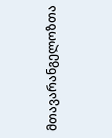მთავარანგელოზთა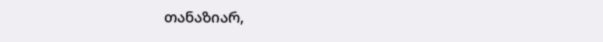თანაზიარ,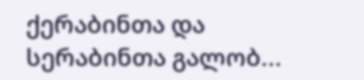ქერაბინთა და სერაბინთა გალობ...